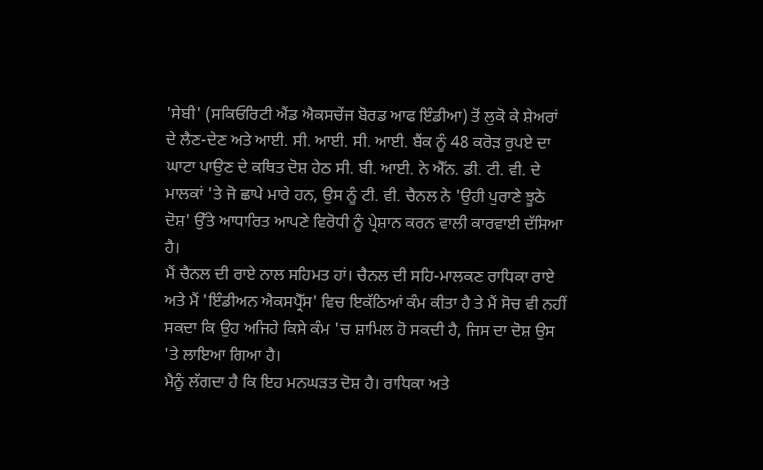'ਸੇਬੀ' (ਸਕਿਓਰਿਟੀ ਐਂਡ ਐਕਸਚੇਂਜ ਬੋਰਡ ਆਫ ਇੰਡੀਆ) ਤੋਂ ਲੁਕੋ ਕੇ ਸ਼ੇਅਰਾਂ ਦੇ ਲੈਣ-ਦੇਣ ਅਤੇ ਆਈ. ਸੀ. ਆਈ. ਸੀ. ਆਈ. ਬੈਂਕ ਨੂੰ 48 ਕਰੋੜ ਰੁਪਏ ਦਾ ਘਾਟਾ ਪਾਉਣ ਦੇ ਕਥਿਤ ਦੋਸ਼ ਹੇਠ ਸੀ. ਬੀ. ਆਈ. ਨੇ ਐੱਨ. ਡੀ. ਟੀ. ਵੀ. ਦੇ ਮਾਲਕਾਂ 'ਤੇ ਜੋ ਛਾਪੇ ਮਾਰੇ ਹਨ, ਉਸ ਨੂੰ ਟੀ. ਵੀ. ਚੈਨਲ ਨੇ 'ਉਹੀ ਪੁਰਾਣੇ ਝੂਠੇ ਦੋਸ਼' ਉੱਤੇ ਆਧਾਰਿਤ ਆਪਣੇ ਵਿਰੋਧੀ ਨੂੰ ਪ੍ਰੇਸ਼ਾਨ ਕਰਨ ਵਾਲੀ ਕਾਰਵਾਈ ਦੱਸਿਆ ਹੈ।
ਮੈਂ ਚੈਨਲ ਦੀ ਰਾਏ ਨਾਲ ਸਹਿਮਤ ਹਾਂ। ਚੈਨਲ ਦੀ ਸਹਿ-ਮਾਲਕਣ ਰਾਧਿਕਾ ਰਾਏ ਅਤੇ ਮੈਂ 'ਇੰਡੀਅਨ ਐਕਸਪ੍ਰੈੱਸ' ਵਿਚ ਇਕੱਠਿਆਂ ਕੰਮ ਕੀਤਾ ਹੈ ਤੇ ਮੈਂ ਸੋਚ ਵੀ ਨਹੀਂ ਸਕਦਾ ਕਿ ਉਹ ਅਜਿਹੇ ਕਿਸੇ ਕੰਮ 'ਚ ਸ਼ਾਮਿਲ ਹੋ ਸਕਦੀ ਹੈ, ਜਿਸ ਦਾ ਦੋਸ਼ ਉਸ 'ਤੇ ਲਾਇਆ ਗਿਆ ਹੈ।
ਮੈਨੂੰ ਲੱਗਦਾ ਹੈ ਕਿ ਇਹ ਮਨਘੜਤ ਦੋਸ਼ ਹੈ। ਰਾਧਿਕਾ ਅਤੇ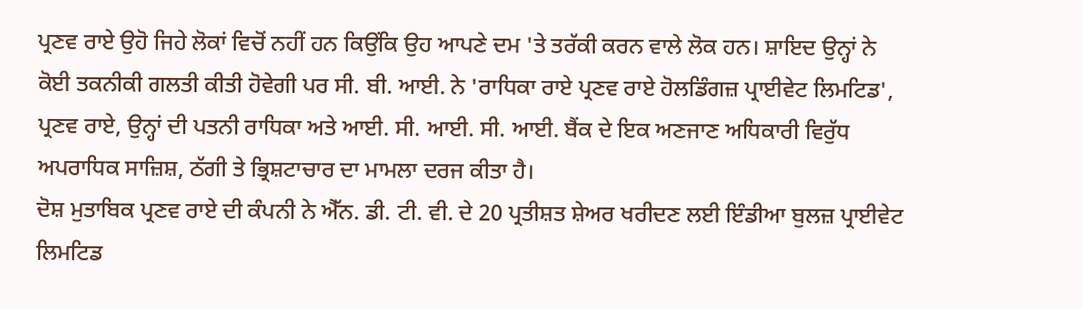ਪ੍ਰਣਵ ਰਾਏ ਉਹੋ ਜਿਹੇ ਲੋਕਾਂ ਵਿਚੋਂ ਨਹੀਂ ਹਨ ਕਿਉਂਕਿ ਉਹ ਆਪਣੇ ਦਮ 'ਤੇ ਤਰੱਕੀ ਕਰਨ ਵਾਲੇ ਲੋਕ ਹਨ। ਸ਼ਾਇਦ ਉਨ੍ਹਾਂ ਨੇ ਕੋਈ ਤਕਨੀਕੀ ਗਲਤੀ ਕੀਤੀ ਹੋਵੇਗੀ ਪਰ ਸੀ. ਬੀ. ਆਈ. ਨੇ 'ਰਾਧਿਕਾ ਰਾਏ ਪ੍ਰਣਵ ਰਾਏ ਹੋਲਡਿੰਗਜ਼ ਪ੍ਰਾਈਵੇਟ ਲਿਮਟਿਡ', ਪ੍ਰਣਵ ਰਾਏ, ਉਨ੍ਹਾਂ ਦੀ ਪਤਨੀ ਰਾਧਿਕਾ ਅਤੇ ਆਈ. ਸੀ. ਆਈ. ਸੀ. ਆਈ. ਬੈਂਕ ਦੇ ਇਕ ਅਣਜਾਣ ਅਧਿਕਾਰੀ ਵਿਰੁੱਧ ਅਪਰਾਧਿਕ ਸਾਜ਼ਿਸ਼, ਠੱਗੀ ਤੇ ਭ੍ਰਿਸ਼ਟਾਚਾਰ ਦਾ ਮਾਮਲਾ ਦਰਜ ਕੀਤਾ ਹੈ।
ਦੋਸ਼ ਮੁਤਾਬਿਕ ਪ੍ਰਣਵ ਰਾਏ ਦੀ ਕੰਪਨੀ ਨੇ ਐੱਨ. ਡੀ. ਟੀ. ਵੀ. ਦੇ 20 ਪ੍ਰਤੀਸ਼ਤ ਸ਼ੇਅਰ ਖਰੀਦਣ ਲਈ ਇੰਡੀਆ ਬੁਲਜ਼ ਪ੍ਰਾਈਵੇਟ ਲਿਮਟਿਡ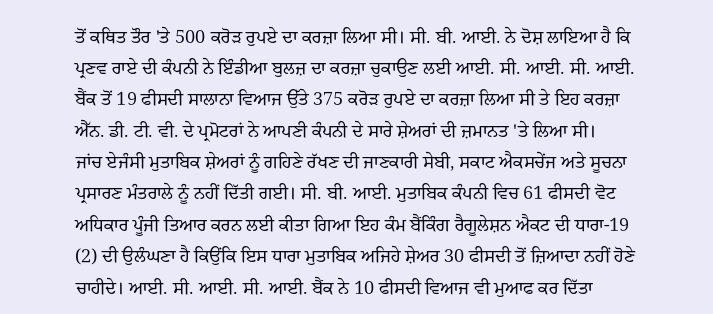ਤੋਂ ਕਥਿਤ ਤੌਰ 'ਤੇ 500 ਕਰੋੜ ਰੁਪਏ ਦਾ ਕਰਜ਼ਾ ਲਿਆ ਸੀ। ਸੀ. ਬੀ. ਆਈ. ਨੇ ਦੋਸ਼ ਲਾਇਆ ਹੈ ਕਿ ਪ੍ਰਣਵ ਰਾਏ ਦੀ ਕੰਪਨੀ ਨੇ ਇੰਡੀਆ ਬੁਲਜ਼ ਦਾ ਕਰਜ਼ਾ ਚੁਕਾਉਣ ਲਈ ਆਈ. ਸੀ. ਆਈ. ਸੀ. ਆਈ. ਬੈਂਕ ਤੋਂ 19 ਫੀਸਦੀ ਸਾਲਾਨਾ ਵਿਆਜ ਉੱਤੇ 375 ਕਰੋੜ ਰੁਪਏ ਦਾ ਕਰਜ਼ਾ ਲਿਆ ਸੀ ਤੇ ਇਹ ਕਰਜ਼ਾ ਐੱਨ. ਡੀ. ਟੀ. ਵੀ. ਦੇ ਪ੍ਰਮੋਟਰਾਂ ਨੇ ਆਪਣੀ ਕੰਪਨੀ ਦੇ ਸਾਰੇ ਸ਼ੇਅਰਾਂ ਦੀ ਜ਼ਮਾਨਤ 'ਤੇ ਲਿਆ ਸੀ।
ਜਾਂਚ ਏਜੰਸੀ ਮੁਤਾਬਿਕ ਸ਼ੇਅਰਾਂ ਨੂੰ ਗਹਿਣੇ ਰੱਖਣ ਦੀ ਜਾਣਕਾਰੀ ਸੇਬੀ, ਸਕਾਟ ਐਕਸਚੇਂਜ ਅਤੇ ਸੂਚਨਾ ਪ੍ਰਸਾਰਣ ਮੰਤਰਾਲੇ ਨੂੰ ਨਹੀਂ ਦਿੱਤੀ ਗਈ। ਸੀ. ਬੀ. ਆਈ. ਮੁਤਾਬਿਕ ਕੰਪਨੀ ਵਿਚ 61 ਫੀਸਦੀ ਵੋਟ ਅਧਿਕਾਰ ਪੂੰਜੀ ਤਿਆਰ ਕਰਨ ਲਈ ਕੀਤਾ ਗਿਆ ਇਹ ਕੰਮ ਬੈਂਕਿੰਗ ਰੈਗੂਲੇਸ਼ਨ ਐਕਟ ਦੀ ਧਾਰਾ-19 (2) ਦੀ ਉਲੰਘਣਾ ਹੈ ਕਿਉਂਕਿ ਇਸ ਧਾਰਾ ਮੁਤਾਬਿਕ ਅਜਿਹੇ ਸ਼ੇਅਰ 30 ਫੀਸਦੀ ਤੋਂ ਜ਼ਿਆਦਾ ਨਹੀਂ ਹੋਣੇ ਚਾਹੀਦੇ। ਆਈ. ਸੀ. ਆਈ. ਸੀ. ਆਈ. ਬੈਂਕ ਨੇ 10 ਫੀਸਦੀ ਵਿਆਜ ਵੀ ਮੁਆਫ ਕਰ ਦਿੱਤਾ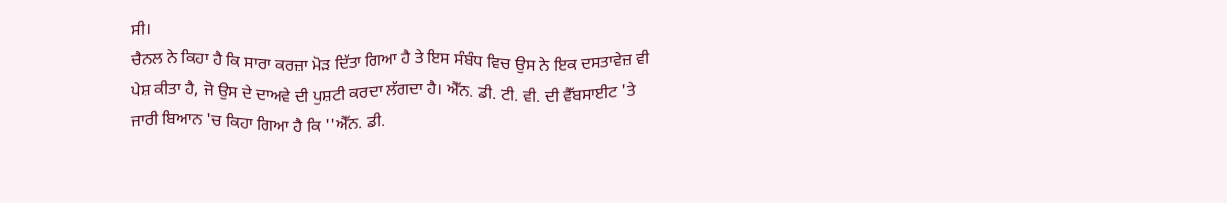ਸੀ।
ਚੈਨਲ ਨੇ ਕਿਹਾ ਹੈ ਕਿ ਸਾਰਾ ਕਰਜ਼ਾ ਮੋੜ ਦਿੱਤਾ ਗਿਆ ਹੈ ਤੇ ਇਸ ਸੰਬੰਧ ਵਿਚ ਉਸ ਨੇ ਇਕ ਦਸਤਾਵੇਜ਼ ਵੀ ਪੇਸ਼ ਕੀਤਾ ਹੈ, ਜੋ ਉਸ ਦੇ ਦਾਅਵੇ ਦੀ ਪੁਸ਼ਟੀ ਕਰਦਾ ਲੱਗਦਾ ਹੈ। ਐੱਨ. ਡੀ. ਟੀ. ਵੀ. ਦੀ ਵੈੱਬਸਾਈਟ 'ਤੇ ਜਾਰੀ ਬਿਆਨ 'ਚ ਕਿਹਾ ਗਿਆ ਹੈ ਕਿ ''ਐੱਨ. ਡੀ.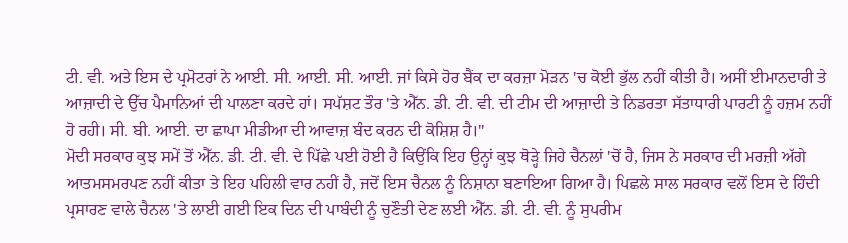ਟੀ. ਵੀ. ਅਤੇ ਇਸ ਦੇ ਪ੍ਰਮੋਟਰਾਂ ਨੇ ਆਈ. ਸੀ. ਆਈ. ਸੀ. ਆਈ. ਜਾਂ ਕਿਸੇ ਹੋਰ ਬੈਂਕ ਦਾ ਕਰਜ਼ਾ ਮੋੜਨ 'ਚ ਕੋਈ ਭੁੱਲ ਨਹੀਂ ਕੀਤੀ ਹੈ। ਅਸੀਂ ਈਮਾਨਦਾਰੀ ਤੇ ਆਜ਼ਾਦੀ ਦੇ ਉੱਚ ਪੈਮਾਨਿਆਂ ਦੀ ਪਾਲਣਾ ਕਰਦੇ ਹਾਂ। ਸਪੱਸ਼ਟ ਤੌਰ 'ਤੇ ਐੱਨ. ਡੀ. ਟੀ. ਵੀ. ਦੀ ਟੀਮ ਦੀ ਆਜ਼ਾਦੀ ਤੇ ਨਿਡਰਤਾ ਸੱਤਾਧਾਰੀ ਪਾਰਟੀ ਨੂੰ ਹਜ਼ਮ ਨਹੀਂ ਹੋ ਰਹੀ। ਸੀ. ਬੀ. ਆਈ. ਦਾ ਛਾਪਾ ਮੀਡੀਆ ਦੀ ਆਵਾਜ਼ ਬੰਦ ਕਰਨ ਦੀ ਕੋਸ਼ਿਸ਼ ਹੈ।''
ਮੋਦੀ ਸਰਕਾਰ ਕੁਝ ਸਮੇਂ ਤੋਂ ਐੱਨ. ਡੀ. ਟੀ. ਵੀ. ਦੇ ਪਿੱਛੇ ਪਈ ਹੋਈ ਹੈ ਕਿਉਂਕਿ ਇਹ ਉਨ੍ਹਾਂ ਕੁਝ ਥੋੜ੍ਹੇ ਜਿਹੇ ਚੈਨਲਾਂ 'ਚੋਂ ਹੈ, ਜਿਸ ਨੇ ਸਰਕਾਰ ਦੀ ਮਰਜ਼ੀ ਅੱਗੇ ਆਤਮਸਮਰਪਣ ਨਹੀਂ ਕੀਤਾ ਤੇ ਇਹ ਪਹਿਲੀ ਵਾਰ ਨਹੀਂ ਹੈ, ਜਦੋਂ ਇਸ ਚੈਨਲ ਨੂੰ ਨਿਸ਼ਾਨਾ ਬਣਾਇਆ ਗਿਆ ਹੈ। ਪਿਛਲੇ ਸਾਲ ਸਰਕਾਰ ਵਲੋਂ ਇਸ ਦੇ ਹਿੰਦੀ ਪ੍ਰਸਾਰਣ ਵਾਲੇ ਚੈਨਲ 'ਤੇ ਲਾਈ ਗਈ ਇਕ ਦਿਨ ਦੀ ਪਾਬੰਦੀ ਨੂੰ ਚੁਣੌਤੀ ਦੇਣ ਲਈ ਐੱਨ. ਡੀ. ਟੀ. ਵੀ. ਨੂੰ ਸੁਪਰੀਮ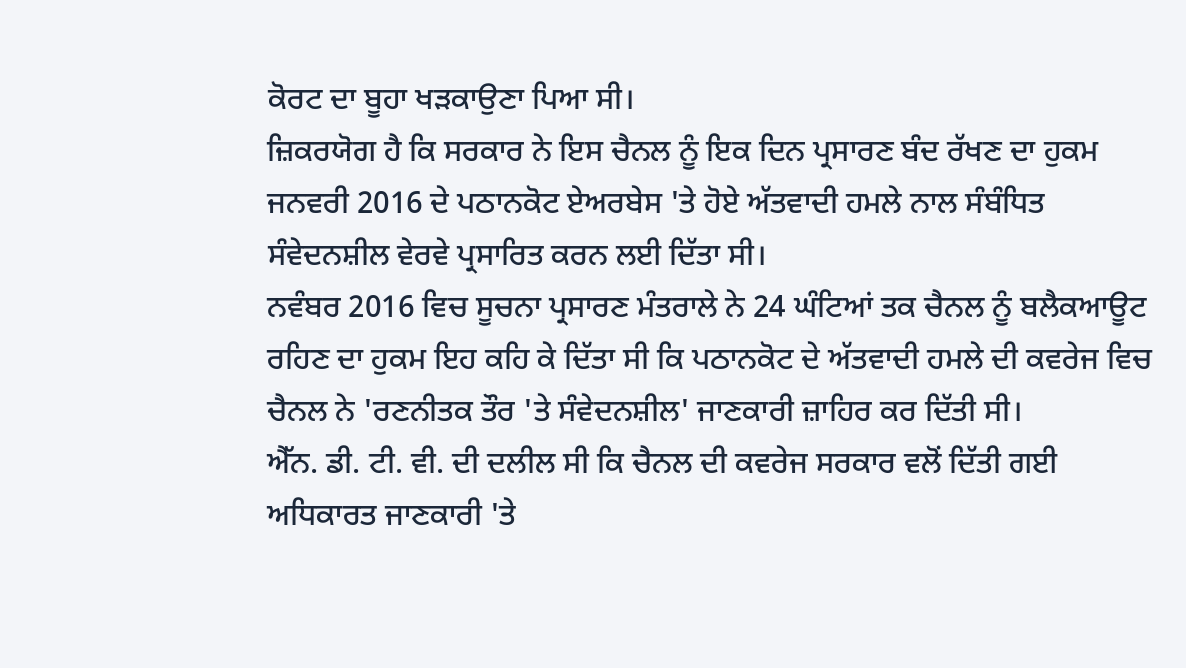ਕੋਰਟ ਦਾ ਬੂਹਾ ਖੜਕਾਉਣਾ ਪਿਆ ਸੀ।
ਜ਼ਿਕਰਯੋਗ ਹੈ ਕਿ ਸਰਕਾਰ ਨੇ ਇਸ ਚੈਨਲ ਨੂੰ ਇਕ ਦਿਨ ਪ੍ਰਸਾਰਣ ਬੰਦ ਰੱਖਣ ਦਾ ਹੁਕਮ ਜਨਵਰੀ 2016 ਦੇ ਪਠਾਨਕੋਟ ਏਅਰਬੇਸ 'ਤੇ ਹੋਏ ਅੱਤਵਾਦੀ ਹਮਲੇ ਨਾਲ ਸੰਬੰਧਿਤ ਸੰਵੇਦਨਸ਼ੀਲ ਵੇਰਵੇ ਪ੍ਰਸਾਰਿਤ ਕਰਨ ਲਈ ਦਿੱਤਾ ਸੀ।
ਨਵੰਬਰ 2016 ਵਿਚ ਸੂਚਨਾ ਪ੍ਰਸਾਰਣ ਮੰਤਰਾਲੇ ਨੇ 24 ਘੰਟਿਆਂ ਤਕ ਚੈਨਲ ਨੂੰ ਬਲੈਕਆਊਟ ਰਹਿਣ ਦਾ ਹੁਕਮ ਇਹ ਕਹਿ ਕੇ ਦਿੱਤਾ ਸੀ ਕਿ ਪਠਾਨਕੋਟ ਦੇ ਅੱਤਵਾਦੀ ਹਮਲੇ ਦੀ ਕਵਰੇਜ ਵਿਚ ਚੈਨਲ ਨੇ 'ਰਣਨੀਤਕ ਤੌਰ 'ਤੇ ਸੰਵੇਦਨਸ਼ੀਲ' ਜਾਣਕਾਰੀ ਜ਼ਾਹਿਰ ਕਰ ਦਿੱਤੀ ਸੀ।
ਐੱਨ. ਡੀ. ਟੀ. ਵੀ. ਦੀ ਦਲੀਲ ਸੀ ਕਿ ਚੈਨਲ ਦੀ ਕਵਰੇਜ ਸਰਕਾਰ ਵਲੋਂ ਦਿੱਤੀ ਗਈ ਅਧਿਕਾਰਤ ਜਾਣਕਾਰੀ 'ਤੇ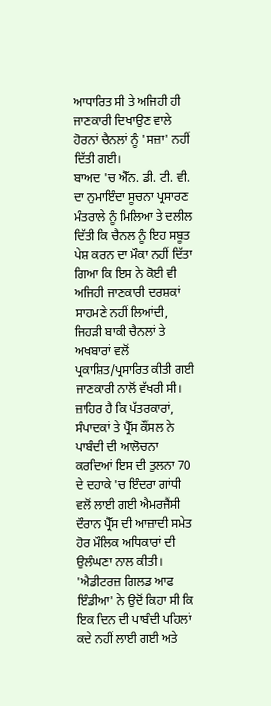ਆਧਾਰਿਤ ਸੀ ਤੇ ਅਜਿਹੀ ਹੀ ਜਾਣਕਾਰੀ ਦਿਖਾਉਣ ਵਾਲੇ ਹੋਰਨਾਂ ਚੈਨਲਾਂ ਨੂੰ 'ਸਜ਼ਾ' ਨਹੀਂ ਦਿੱਤੀ ਗਈ।
ਬਾਅਦ 'ਚ ਐੱਨ. ਡੀ. ਟੀ. ਵੀ. ਦਾ ਨੁਮਾਇੰਦਾ ਸੂਚਨਾ ਪ੍ਰਸਾਰਣ ਮੰਤਰਾਲੇ ਨੂੰ ਮਿਲਿਆ ਤੇ ਦਲੀਲ ਦਿੱਤੀ ਕਿ ਚੈਨਲ ਨੂੰ ਇਹ ਸਬੂਤ ਪੇਸ਼ ਕਰਨ ਦਾ ਮੌਕਾ ਨਹੀਂ ਦਿੱਤਾ ਗਿਆ ਕਿ ਇਸ ਨੇ ਕੋਈ ਵੀ ਅਜਿਹੀ ਜਾਣਕਾਰੀ ਦਰਸ਼ਕਾਂ ਸਾਹਮਣੇ ਨਹੀਂ ਲਿਆਂਦੀ, ਜਿਹੜੀ ਬਾਕੀ ਚੈਨਲਾਂ ਤੇ ਅਖਬਾਰਾਂ ਵਲੋਂ ਪ੍ਰਕਾਸ਼ਿਤ/ਪ੍ਰਸਾਰਿਤ ਕੀਤੀ ਗਈ ਜਾਣਕਾਰੀ ਨਾਲੋਂ ਵੱਖਰੀ ਸੀ।
ਜ਼ਾਹਿਰ ਹੈ ਕਿ ਪੱਤਰਕਾਰਾਂ, ਸੰਪਾਦਕਾਂ ਤੇ ਪ੍ਰੈੱਸ ਕੌਂਸਲ ਨੇ ਪਾਬੰਦੀ ਦੀ ਆਲੋਚਨਾ ਕਰਦਿਆਂ ਇਸ ਦੀ ਤੁਲਨਾ 70 ਦੇ ਦਹਾਕੇ 'ਚ ਇੰਦਰਾ ਗਾਂਧੀ ਵਲੋਂ ਲਾਈ ਗਈ ਐਮਰਜੈਂਸੀ ਦੌਰਾਨ ਪ੍ਰੈੱਸ ਦੀ ਆਜ਼ਾਦੀ ਸਮੇਤ ਹੋਰ ਮੌਲਿਕ ਅਧਿਕਾਰਾਂ ਦੀ ਉਲੰਘਣਾ ਨਾਲ ਕੀਤੀ।
'ਐਡੀਟਰਜ਼ ਗਿਲਡ ਆਫ ਇੰਡੀਆ' ਨੇ ਉਦੋਂ ਕਿਹਾ ਸੀ ਕਿ ਇਕ ਦਿਨ ਦੀ ਪਾਬੰਦੀ ਪਹਿਲਾਂ ਕਦੇ ਨਹੀਂ ਲਾਈ ਗਈ ਅਤੇ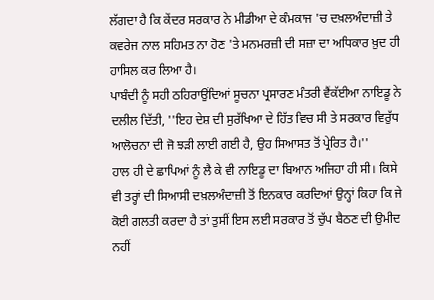ਲੱਗਦਾ ਹੈ ਕਿ ਕੇਂਦਰ ਸਰਕਾਰ ਨੇ ਮੀਡੀਆ ਦੇ ਕੰਮਕਾਜ 'ਚ ਦਖ਼ਲਅੰਦਾਜ਼ੀ ਤੇ ਕਵਰੇਜ ਨਾਲ ਸਹਿਮਤ ਨਾ ਹੋਣ 'ਤੇ ਮਨਮਰਜ਼ੀ ਦੀ ਸਜ਼ਾ ਦਾ ਅਧਿਕਾਰ ਖ਼ੁਦ ਹੀ ਹਾਸਿਲ ਕਰ ਲਿਆ ਹੈ।
ਪਾਬੰਦੀ ਨੂੰ ਸਹੀ ਠਹਿਰਾਉਂਦਿਆਂ ਸੂਚਨਾ ਪ੍ਰਸਾਰਣ ਮੰਤਰੀ ਵੈਂਕੱਈਆ ਨਾਇਡੂ ਨੇ ਦਲੀਲ ਦਿੱਤੀ, ''ਇਹ ਦੇਸ਼ ਦੀ ਸੁਰੱਖਿਆ ਦੇ ਹਿੱਤ ਵਿਚ ਸੀ ਤੇ ਸਰਕਾਰ ਵਿਰੁੱਧ ਆਲੋਚਨਾ ਦੀ ਜੋ ਝੜੀ ਲਾਈ ਗਈ ਹੈ, ਉਹ ਸਿਆਸਤ ਤੋਂ ਪ੍ਰੇਰਿਤ ਹੈ।''
ਹਾਲ ਹੀ ਦੇ ਛਾਪਿਆਂ ਨੂੰ ਲੈ ਕੇ ਵੀ ਨਾਇਡੂ ਦਾ ਬਿਆਨ ਅਜਿਹਾ ਹੀ ਸੀ। ਕਿਸੇ ਵੀ ਤਰ੍ਹਾਂ ਦੀ ਸਿਆਸੀ ਦਖ਼ਲਅੰਦਾਜ਼ੀ ਤੋਂ ਇਨਕਾਰ ਕਰਦਿਆਂ ਉਨ੍ਹਾਂ ਕਿਹਾ ਕਿ ਜੇ ਕੋਈ ਗਲਤੀ ਕਰਦਾ ਹੈ ਤਾਂ ਤੁਸੀਂ ਇਸ ਲਈ ਸਰਕਾਰ ਤੋਂ ਚੁੱਪ ਬੈਠਣ ਦੀ ਉਮੀਦ ਨਹੀਂ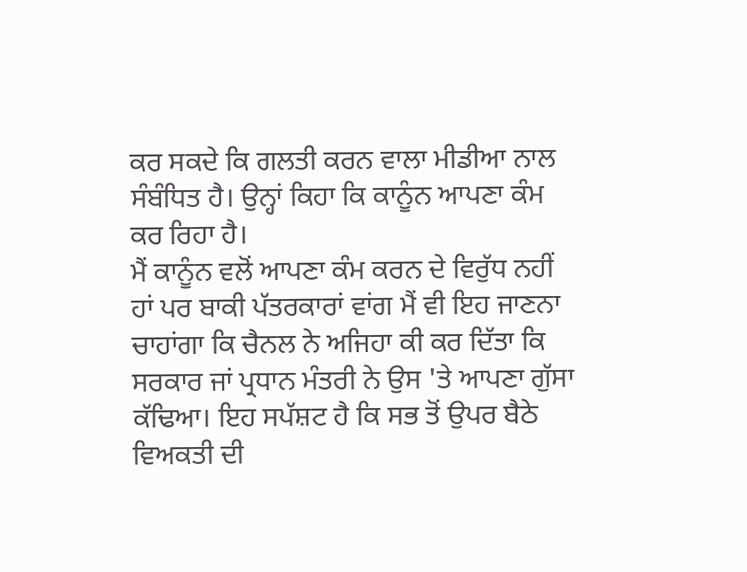ਕਰ ਸਕਦੇ ਕਿ ਗਲਤੀ ਕਰਨ ਵਾਲਾ ਮੀਡੀਆ ਨਾਲ ਸੰਬੰਧਿਤ ਹੈ। ਉਨ੍ਹਾਂ ਕਿਹਾ ਕਿ ਕਾਨੂੰਨ ਆਪਣਾ ਕੰਮ ਕਰ ਰਿਹਾ ਹੈ।
ਮੈਂ ਕਾਨੂੰਨ ਵਲੋਂ ਆਪਣਾ ਕੰਮ ਕਰਨ ਦੇ ਵਿਰੁੱਧ ਨਹੀਂ ਹਾਂ ਪਰ ਬਾਕੀ ਪੱਤਰਕਾਰਾਂ ਵਾਂਗ ਮੈਂ ਵੀ ਇਹ ਜਾਣਨਾ ਚਾਹਾਂਗਾ ਕਿ ਚੈਨਲ ਨੇ ਅਜਿਹਾ ਕੀ ਕਰ ਦਿੱਤਾ ਕਿ ਸਰਕਾਰ ਜਾਂ ਪ੍ਰਧਾਨ ਮੰਤਰੀ ਨੇ ਉਸ 'ਤੇ ਆਪਣਾ ਗੁੱਸਾ ਕੱਢਿਆ। ਇਹ ਸਪੱਸ਼ਟ ਹੈ ਕਿ ਸਭ ਤੋਂ ਉਪਰ ਬੈਠੇ ਵਿਅਕਤੀ ਦੀ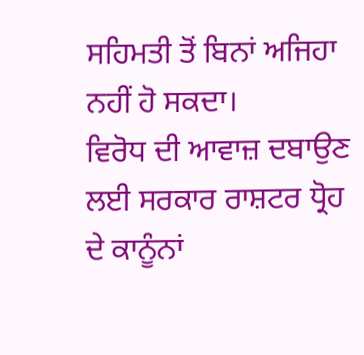ਸਹਿਮਤੀ ਤੋਂ ਬਿਨਾਂ ਅਜਿਹਾ ਨਹੀਂ ਹੋ ਸਕਦਾ।
ਵਿਰੋਧ ਦੀ ਆਵਾਜ਼ ਦਬਾਉਣ ਲਈ ਸਰਕਾਰ ਰਾਸ਼ਟਰ ਧ੍ਰੋਹ ਦੇ ਕਾਨੂੰਨਾਂ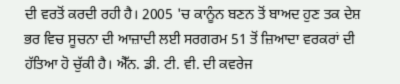ਦੀ ਵਰਤੋਂ ਕਰਦੀ ਰਹੀ ਹੈ। 2005 'ਚ ਕਾਨੂੰਨ ਬਣਨ ਤੋਂ ਬਾਅਦ ਹੁਣ ਤਕ ਦੇਸ਼ ਭਰ ਵਿਚ ਸੂਚਨਾ ਦੀ ਆਜ਼ਾਦੀ ਲਈ ਸਰਗਰਮ 51 ਤੋਂ ਜ਼ਿਆਦਾ ਵਰਕਰਾਂ ਦੀ ਹੱਤਿਆ ਹੋ ਚੁੱਕੀ ਹੈ। ਐੱਨ. ਡੀ. ਟੀ. ਵੀ. ਦੀ ਕਵਰੇਜ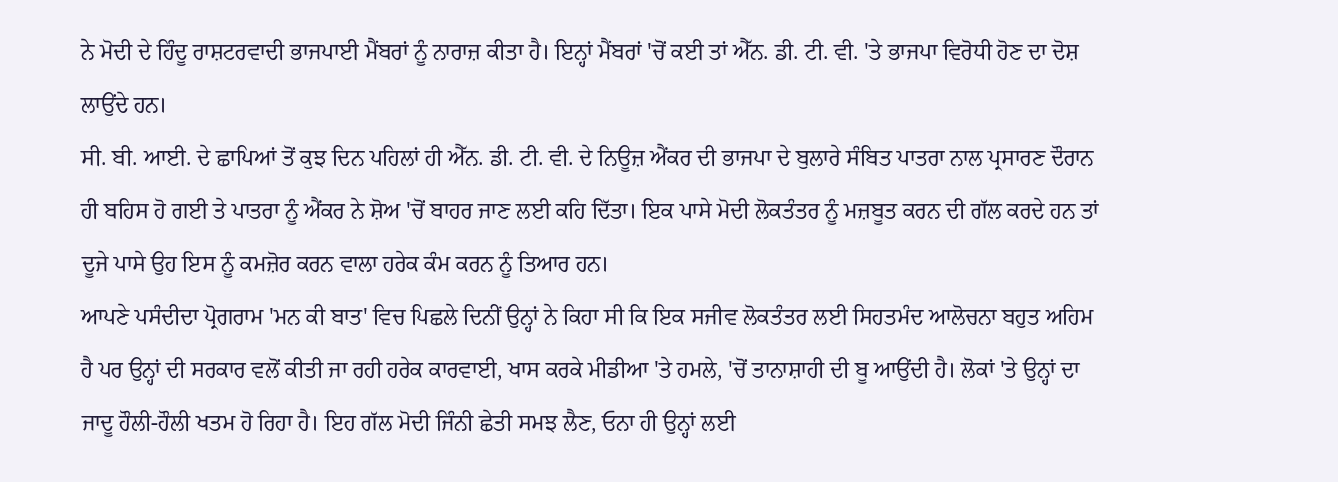ਨੇ ਮੋਦੀ ਦੇ ਹਿੰਦੂ ਰਾਸ਼ਟਰਵਾਦੀ ਭਾਜਪਾਈ ਮੈਂਬਰਾਂ ਨੂੰ ਨਾਰਾਜ਼ ਕੀਤਾ ਹੈ। ਇਨ੍ਹਾਂ ਮੈਂਬਰਾਂ 'ਚੋਂ ਕਈ ਤਾਂ ਐੱਨ. ਡੀ. ਟੀ. ਵੀ. 'ਤੇ ਭਾਜਪਾ ਵਿਰੋਧੀ ਹੋਣ ਦਾ ਦੋਸ਼ ਲਾਉਂਦੇ ਹਨ।
ਸੀ. ਬੀ. ਆਈ. ਦੇ ਛਾਪਿਆਂ ਤੋਂ ਕੁਝ ਦਿਨ ਪਹਿਲਾਂ ਹੀ ਐੱਨ. ਡੀ. ਟੀ. ਵੀ. ਦੇ ਨਿਊਜ਼ ਐਂਕਰ ਦੀ ਭਾਜਪਾ ਦੇ ਬੁਲਾਰੇ ਸੰਬਿਤ ਪਾਤਰਾ ਨਾਲ ਪ੍ਰਸਾਰਣ ਦੌਰਾਨ ਹੀ ਬਹਿਸ ਹੋ ਗਈ ਤੇ ਪਾਤਰਾ ਨੂੰ ਐਂਕਰ ਨੇ ਸ਼ੋਅ 'ਚੋਂ ਬਾਹਰ ਜਾਣ ਲਈ ਕਹਿ ਦਿੱਤਾ। ਇਕ ਪਾਸੇ ਮੋਦੀ ਲੋਕਤੰਤਰ ਨੂੰ ਮਜ਼ਬੂਤ ਕਰਨ ਦੀ ਗੱਲ ਕਰਦੇ ਹਨ ਤਾਂ ਦੂਜੇ ਪਾਸੇ ਉਹ ਇਸ ਨੂੰ ਕਮਜ਼ੋਰ ਕਰਨ ਵਾਲਾ ਹਰੇਕ ਕੰਮ ਕਰਨ ਨੂੰ ਤਿਆਰ ਹਨ।
ਆਪਣੇ ਪਸੰਦੀਦਾ ਪ੍ਰੋਗਰਾਮ 'ਮਨ ਕੀ ਬਾਤ' ਵਿਚ ਪਿਛਲੇ ਦਿਨੀਂ ਉਨ੍ਹਾਂ ਨੇ ਕਿਹਾ ਸੀ ਕਿ ਇਕ ਸਜੀਵ ਲੋਕਤੰਤਰ ਲਈ ਸਿਹਤਮੰਦ ਆਲੋਚਨਾ ਬਹੁਤ ਅਹਿਮ ਹੈ ਪਰ ਉਨ੍ਹਾਂ ਦੀ ਸਰਕਾਰ ਵਲੋਂ ਕੀਤੀ ਜਾ ਰਹੀ ਹਰੇਕ ਕਾਰਵਾਈ, ਖਾਸ ਕਰਕੇ ਮੀਡੀਆ 'ਤੇ ਹਮਲੇ, 'ਚੋਂ ਤਾਨਾਸ਼ਾਹੀ ਦੀ ਬੂ ਆਉਂਦੀ ਹੈ। ਲੋਕਾਂ 'ਤੇ ਉਨ੍ਹਾਂ ਦਾ ਜਾਦੂ ਹੌਲੀ-ਹੌਲੀ ਖਤਮ ਹੋ ਰਿਹਾ ਹੈ। ਇਹ ਗੱਲ ਮੋਦੀ ਜਿੰਨੀ ਛੇਤੀ ਸਮਝ ਲੈਣ, ਓਨਾ ਹੀ ਉਨ੍ਹਾਂ ਲਈ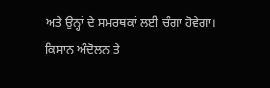ਅਤੇ ਉਨ੍ਹਾਂ ਦੇ ਸਮਰਥਕਾਂ ਲਈ ਚੰਗਾ ਹੋਵੇਗਾ।
ਕਿਸਾਨ ਅੰਦੋਲਨ ਤੇ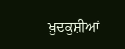ਖ਼ੁਦਕੁਸ਼ੀਆਂ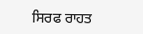ਸਿਰਫ ਰਾਹਤ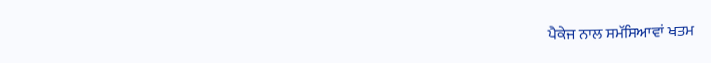ਪੈਕੇਜ ਨਾਲ ਸਮੱਸਿਆਵਾਂ ਖਤਮ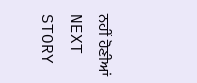ਨਹੀਂ ਹੋਣੀਆਂ
NEXT STORY